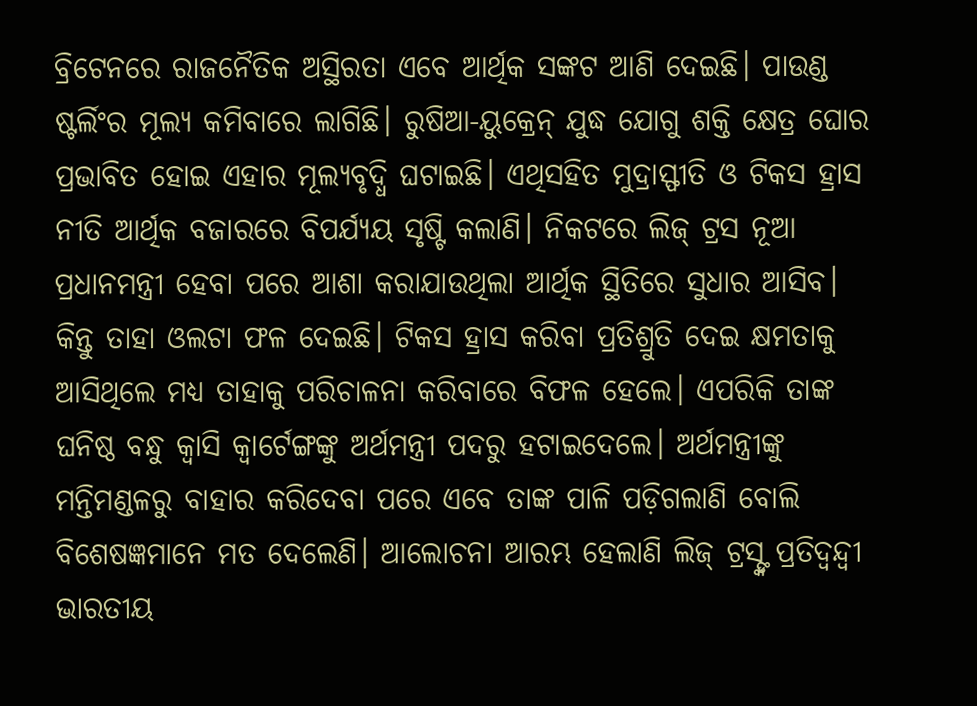ବ୍ରିଟେନରେ ରାଜନୈତିକ ଅସ୍ଥିରତା ଏବେ ଆର୍ଥିକ ସଙ୍କଟ ଆଣି ଦେଇଛି। ପାଉଣ୍ଡ ଷ୍ଟର୍ଲିଂର ମୂଲ୍ୟ କମିବାରେ ଲାଗିଛି। ରୁଷିଆ-ୟୁକ୍ରେନ୍ ଯୁଦ୍ଧ ଯୋଗୁ ଶକ୍ତି କ୍ଷେତ୍ର ଘୋର ପ୍ରଭାବିତ ହୋଇ ଏହାର ମୂଲ୍ୟବୃଦ୍ଧି ଘଟାଇଛି। ଏଥିସହିତ ମୁଦ୍ରାସ୍ଫୀତି ଓ ଟିକସ ହ୍ରାସ ନୀତି ଆର୍ଥିକ ବଜାରରେ ବିପର୍ଯ୍ୟୟ ସୃଷ୍ଟି କଲାଣି। ନିକଟରେ ଲିଜ୍ ଟ୍ରସ ନୂଆ ପ୍ରଧାନମନ୍ତ୍ରୀ ହେବା ପରେ ଆଶା କରାଯାଉଥିଲା ଆର୍ଥିକ ସ୍ଥିତିରେ ସୁଧାର ଆସିବ। କିନ୍ତୁ ତାହା ଓଲଟା ଫଳ ଦେଇଛି। ଟିକସ ହ୍ରାସ କରିବା ପ୍ରତିଶ୍ରୁତି ଦେଇ କ୍ଷମତାକୁ ଆସିଥିଲେ ମଧ୍ୟ ତାହାକୁ ପରିଚାଳନା କରିବାରେ ବିଫଳ ହେଲେ। ଏପରିକି ତାଙ୍କ ଘନିଷ୍ଠ ବନ୍ଧୁ କ୍ୱାସି କ୍ୱାର୍ଟେଙ୍ଗଙ୍କୁ ଅର୍ଥମନ୍ତ୍ରୀ ପଦରୁ ହଟାଇଦେଲେ। ଅର୍ଥମନ୍ତ୍ରୀଙ୍କୁ ମନ୍ତିମଣ୍ଡଳରୁ ବାହାର କରିଦେବା ପରେ ଏବେ ତାଙ୍କ ପାଳି ପଡ଼ିଗଲାଣି ବୋଲି ବିଶେଷଜ୍ଞମାନେ ମତ ଦେଲେଣି। ଆଲୋଚନା ଆରମ୍ଭ ହେଲାଣି ଲିଜ୍ ଟ୍ରସ୍ଙ୍କ ପ୍ରତିଦ୍ୱନ୍ଦ୍ୱୀ ଭାରତୀୟ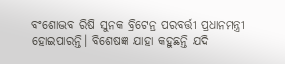ବଂଶୋଦ୍ଭବ ରିଷି ସୁନକ ବ୍ରିଟେନ୍ର ପରବର୍ତ୍ତୀ ପ୍ରଧାନମନ୍ତ୍ରୀ ହୋଇପାରନ୍ତି। ବିଶେଷଜ୍ଞ ଯାହା କହୁଛନ୍ତି ଯଦି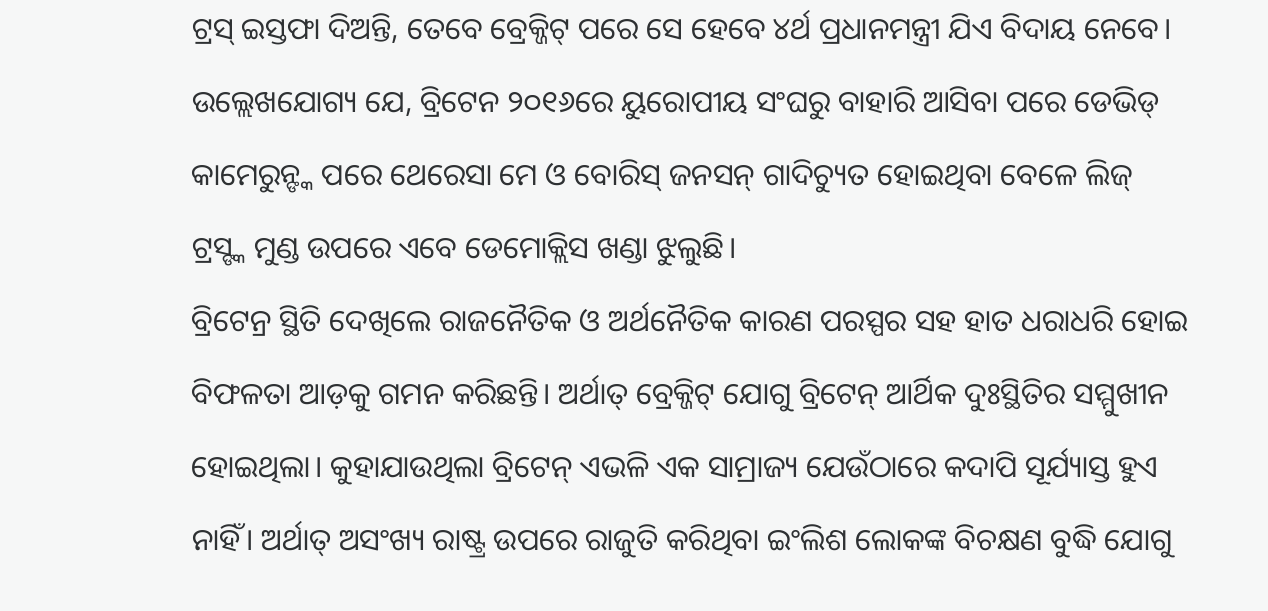ଟ୍ରସ୍ ଇସ୍ତଫା ଦିଅନ୍ତି, ତେବେ ବ୍ରେକ୍ଜିଟ୍ ପରେ ସେ ହେବେ ୪ର୍ଥ ପ୍ରଧାନମନ୍ତ୍ରୀ ଯିଏ ବିଦାୟ ନେବେ। ଉଲ୍ଲେଖଯୋଗ୍ୟ ଯେ, ବ୍ରିଟେନ ୨୦୧୬ରେ ୟୁରୋପୀୟ ସଂଘରୁ ବାହାରି ଆସିବା ପରେ ଡେଭିଡ୍ କାମେରୁନ୍ଙ୍କ ପରେ ଥେରେସା ମେ ଓ ବୋରିସ୍ ଜନସନ୍ ଗାଦିଚ୍ୟୁତ ହୋଇଥିବା ବେଳେ ଲିଜ୍ ଟ୍ରସ୍ଙ୍କ ମୁଣ୍ଡ ଉପରେ ଏବେ ଡେମୋକ୍ଲିସ ଖଣ୍ଡା ଝୁଲୁଛି।
ବ୍ରିଟେନ୍ର ସ୍ଥିତି ଦେଖିଲେ ରାଜନୈତିକ ଓ ଅର୍ଥନୈତିକ କାରଣ ପରସ୍ପର ସହ ହାତ ଧରାଧରି ହୋଇ ବିଫଳତା ଆଡ଼କୁ ଗମନ କରିଛନ୍ତି। ଅର୍ଥାତ୍ ବ୍ରେକ୍ଜିଟ୍ ଯୋଗୁ ବ୍ରିଟେନ୍ ଆର୍ଥିକ ଦୁଃସ୍ଥିତିର ସମ୍ମୁଖୀନ ହୋଇଥିଲା। କୁହାଯାଉଥିଲା ବ୍ରିଟେନ୍ ଏଭଳି ଏକ ସାମ୍ରାଜ୍ୟ ଯେଉଁଠାରେ କଦାପି ସୂର୍ଯ୍ୟାସ୍ତ ହୁଏ ନାହିଁ। ଅର୍ଥାତ୍ ଅସଂଖ୍ୟ ରାଷ୍ଟ୍ର ଉପରେ ରାଜୁତି କରିଥିବା ଇଂଲିଶ ଲୋକଙ୍କ ବିଚକ୍ଷଣ ବୁଦ୍ଧି ଯୋଗୁ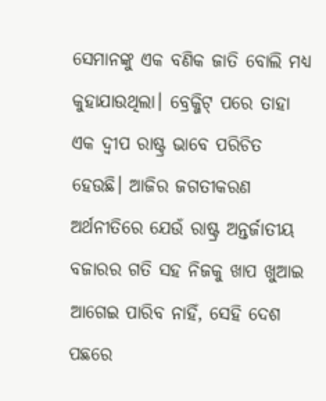ସେମାନଙ୍କୁ ଏକ ବଣିକ ଜାତି ବୋଲି ମଧ୍ୟ କୁହାଯାଉଥିଲା। ବ୍ରେକ୍ଜିଟ୍ ପରେ ତାହା ଏକ ଦ୍ୱୀପ ରାଷ୍ଟ୍ର ଭାବେ ପରିଚିତ ହେଉଛି। ଆଜିର ଜଗତୀକରଣ ଅର୍ଥନୀତିରେ ଯେଉଁ ରାଷ୍ଟ୍ର ଅନ୍ତର୍ଜାତୀୟ ବଜାରର ଗତି ସହ ନିଜକୁ ଖାପ ଖୁଆଇ ଆଗେଇ ପାରିବ ନାହିଁ, ସେହି ଦେଶ ପଛରେ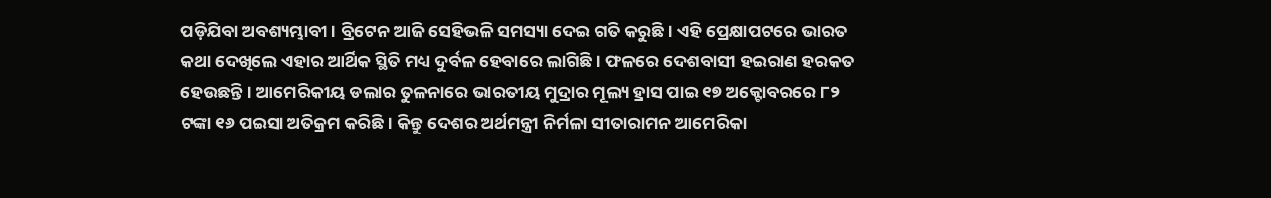ପଡ଼ିଯିବା ଅବଶ୍ୟମ୍ଭାବୀ। ବ୍ରିଟେନ ଆଜି ସେହିଭଳି ସମସ୍ୟା ଦେଇ ଗତି କରୁଛି। ଏହି ପ୍ରେକ୍ଷାପଟରେ ଭାରତ କଥା ଦେଖିଲେ ଏହାର ଆର୍ଥିକ ସ୍ଥିତି ମଧ୍ୟ ଦୁର୍ବଳ ହେବାରେ ଲାଗିଛି। ଫଳରେ ଦେଶବାସୀ ହଇରାଣ ହରକତ ହେଉଛନ୍ତି। ଆମେରିକୀୟ ଡଲାର ତୁଳନାରେ ଭାରତୀୟ ମୁଦ୍ରାର ମୂଲ୍ୟ ହ୍ରାସ ପାଇ ୧୭ ଅକ୍ଟୋବରରେ ୮୨ ଟଙ୍କା ୧୬ ପଇସା ଅତିକ୍ରମ କରିଛି। କିନ୍ତୁ ଦେଶର ଅର୍ଥମନ୍ତ୍ରୀ ନିର୍ମଳା ସୀତାରାମନ ଆମେରିକା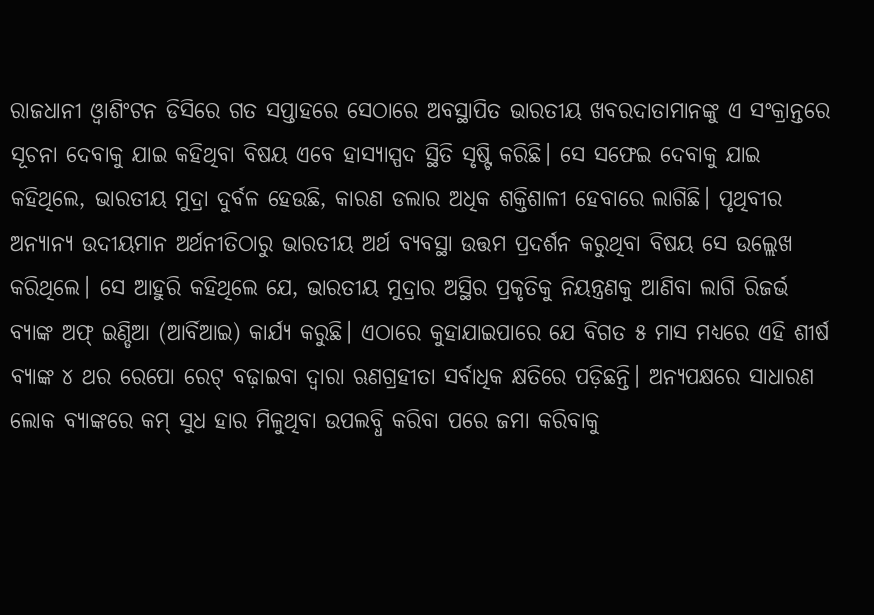ରାଜଧାନୀ ଓ୍ବାଶିଂଟନ ଡିସିରେ ଗତ ସପ୍ତାହରେ ସେଠାରେ ଅବସ୍ଥାପିତ ଭାରତୀୟ ଖବରଦାତାମାନଙ୍କୁ ଏ ସଂକ୍ରାନ୍ତରେ ସୂଚନା ଦେବାକୁ ଯାଇ କହିଥିବା ବିଷୟ ଏବେ ହାସ୍ୟାସ୍ପଦ ସ୍ଥିତି ସୃଷ୍ଟି କରିଛି। ସେ ସଫେଇ ଦେବାକୁ ଯାଇ କହିଥିଲେ, ଭାରତୀୟ ମୁଦ୍ରା ଦୁର୍ବଳ ହେଉଛି, କାରଣ ଡଲାର ଅଧିକ ଶକ୍ତିଶାଳୀ ହେବାରେ ଲାଗିଛି। ପୃଥିବୀର ଅନ୍ୟାନ୍ୟ ଉଦୀୟମାନ ଅର୍ଥନୀତିଠାରୁ ଭାରତୀୟ ଅର୍ଥ ବ୍ୟବସ୍ଥା ଉତ୍ତମ ପ୍ରଦର୍ଶନ କରୁଥିବା ବିଷୟ ସେ ଉଲ୍ଲେଖ କରିଥିଲେ। ସେ ଆହୁରି କହିଥିଲେ ଯେ, ଭାରତୀୟ ମୁଦ୍ରାର ଅସ୍ଥିର ପ୍ରକୃତିକୁ ନିୟନ୍ତ୍ରଣକୁ ଆଣିବା ଲାଗି ରିଜର୍ଭ ବ୍ୟାଙ୍କ ଅଫ୍ ଇଣ୍ଡିଆ (ଆର୍ବିଆଇ) କାର୍ଯ୍ୟ କରୁଛି। ଏଠାରେ କୁହାଯାଇପାରେ ଯେ ବିଗତ ୫ ମାସ ମଧ୍ୟରେ ଏହି ଶୀର୍ଷ ବ୍ୟାଙ୍କ ୪ ଥର ରେପୋ ରେଟ୍ ବଢ଼ାଇବା ଦ୍ୱାରା ଋଣଗ୍ରହୀତା ସର୍ବାଧିକ କ୍ଷତିରେ ପଡ଼ିଛନ୍ତି। ଅନ୍ୟପକ୍ଷରେ ସାଧାରଣ ଲୋକ ବ୍ୟାଙ୍କରେ କମ୍ ସୁଧ ହାର ମିଳୁଥିବା ଉପଲବ୍ଧି କରିବା ପରେ ଜମା କରିବାକୁ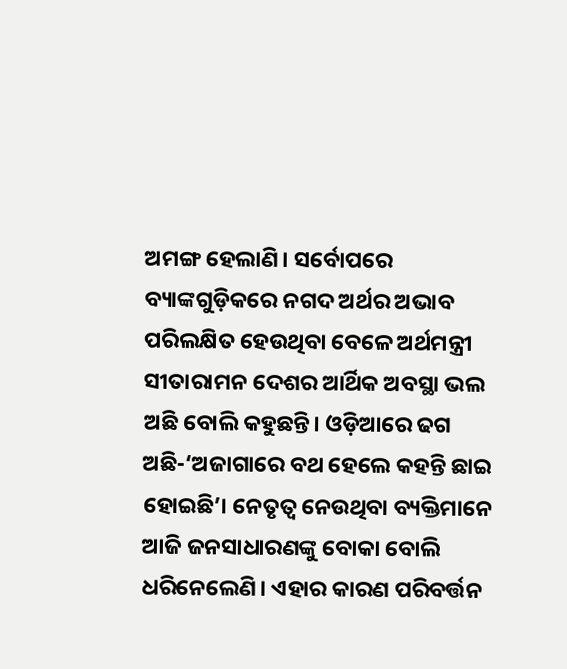ଅମଙ୍ଗ ହେଲାଣି। ସର୍ବୋପରେ ବ୍ୟାଙ୍କଗୁଡ଼ିକରେ ନଗଦ ଅର୍ଥର ଅଭାବ ପରିଲକ୍ଷିତ ହେଉଥିବା ବେଳେ ଅର୍ଥମନ୍ତ୍ରୀ ସୀତାରାମନ ଦେଶର ଆର୍ଥିକ ଅବସ୍ଥା ଭଲ ଅଛି ବୋଲି କହୁଛନ୍ତି। ଓଡ଼ିଆରେ ଢଗ ଅଛି-‘ଅଜାଗାରେ ବଥ ହେଲେ କହନ୍ତି ଛାଇ ହୋଇଛି’। ନେତୃତ୍ୱ ନେଉଥିବା ବ୍ୟକ୍ତିମାନେ ଆଜି ଜନସାଧାରଣଙ୍କୁ ବୋକା ବୋଲି ଧରିନେଲେଣି। ଏହାର କାରଣ ପରିବର୍ତ୍ତନ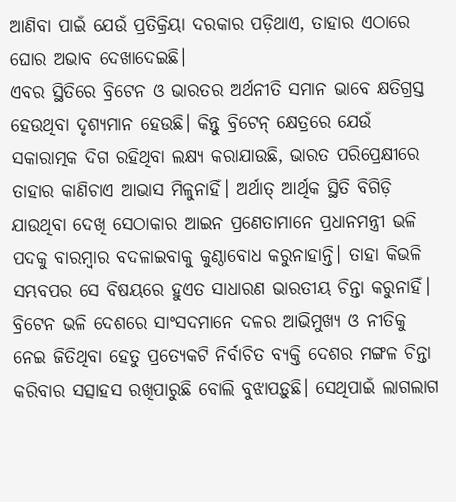ଆଣିବା ପାଇଁ ଯେଉଁ ପ୍ରତିକ୍ରିୟା ଦରକାର ପଡ଼ିଥାଏ, ତାହାର ଏଠାରେ ଘୋର ଅଭାବ ଦେଖାଦେଇଛି।
ଏବର ସ୍ଥିତିରେ ବ୍ରିଟେନ ଓ ଭାରତର ଅର୍ଥନୀତି ସମାନ ଭାବେ କ୍ଷତିଗ୍ରସ୍ତ ହେଉଥିବା ଦୃଶ୍ୟମାନ ହେଉଛି। କିନ୍ତୁ ବ୍ରିଟେନ୍ କ୍ଷେତ୍ରରେ ଯେଉଁ ସକାରାତ୍ମକ ଦିଗ ରହିଥିବା ଲକ୍ଷ୍ୟ କରାଯାଉଛି, ଭାରତ ପରିପ୍ରେକ୍ଷୀରେ ତାହାର କାଣିଚାଏ ଆଭାସ ମିଳୁନାହିଁ। ଅର୍ଥାତ୍ ଆର୍ଥିକ ସ୍ଥିତି ବିଗିଡ଼ି ଯାଉଥିବା ଦେଖି ସେଠାକାର ଆଇନ ପ୍ରଣେତାମାନେ ପ୍ରଧାନମନ୍ତ୍ରୀ ଭଳି ପଦକୁ ବାରମ୍ବାର ବଦଳାଇବାକୁ କୁଣ୍ଠାବୋଧ କରୁନାହାନ୍ତି। ତାହା କିଭଳି ସମ୍ଭବପର ସେ ବିଷୟରେ ହୁଏତ ସାଧାରଣ ଭାରତୀୟ ଚିନ୍ତା କରୁନାହିଁ। ବ୍ରିଟେନ ଭଳି ଦେଶରେ ସାଂସଦମାନେ ଦଳର ଆଭିମୁଖ୍ୟ ଓ ନୀତିକୁ ନେଇ ଜିତିଥିବା ହେତୁ ପ୍ରତ୍ୟେକଟି ନିର୍ବାଚିତ ବ୍ୟକ୍ତି ଦେଶର ମଙ୍ଗଳ ଚିନ୍ତା କରିବାର ସତ୍ସାହସ ରଖିପାରୁଛି ବୋଲି ବୁଝାପଡ଼ୁଛି। ସେଥିପାଇଁ ଲାଗଲାଗ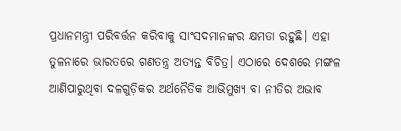ପ୍ରଧାନମନ୍ତ୍ରୀ ପରିବର୍ତ୍ତନ କରିବାକୁ ସାଂସଦମାନଙ୍କର କ୍ଷମତା ରହୁଛି। ଏହା ତୁଳନାରେ ଭାରତରେ ଗଣତନ୍ତ୍ର ଅତ୍ୟନ୍ତ ବିଚିତ୍ର। ଏଠାରେ ଦେଶରେ ମଙ୍ଗଳ ଆଣିପାରୁଥିବା ଦଳଗୁଡ଼ିକର ଅର୍ଥନୈତିକ ଆଭିମୁଖ୍ୟ ବା ନୀତିର ଅଭାବ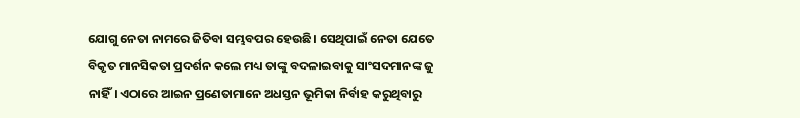ଯୋଗୁ ନେତା ନାମରେ ଜିତିବା ସମ୍ଭବପର ହେଉଛି। ସେଥିପାଇଁ ନେତା ଯେତେ ବିକୃତ ମାନସିକତା ପ୍ରଦର୍ଶନ କଲେ ମଧ୍ୟ ତାଙ୍କୁ ବଦଳାଇବାକୁ ସାଂସଦମାନଙ୍କ ଜୁ ନାହିଁ। ଏଠାରେ ଆଇନ ପ୍ରଣେତାମାନେ ଅଧସ୍ତନ ଭୂମିକା ନିର୍ବାହ କରୁଥିବାରୁ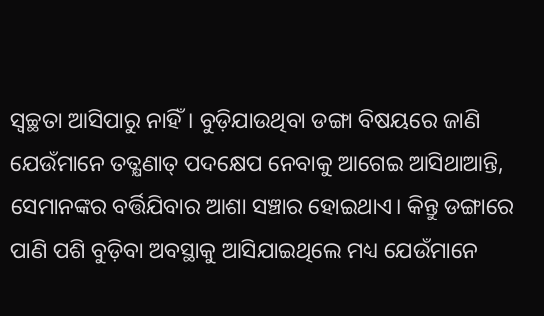ସ୍ବଚ୍ଛତା ଆସିପାରୁ ନାହିଁ। ବୁଡ଼ିଯାଉଥିବା ଡଙ୍ଗା ବିଷୟରେ ଜାଣି ଯେଉଁମାନେ ତତ୍କ୍ଷଣାତ୍ ପଦକ୍ଷେପ ନେବାକୁ ଆଗେଇ ଆସିଥାଆନ୍ତି, ସେମାନଙ୍କର ବର୍ତ୍ତିଯିବାର ଆଶା ସଞ୍ଚାର ହୋଇଥାଏ। କିନ୍ତୁ ଡଙ୍ଗାରେ ପାଣି ପଶି ବୁଡ଼ିବା ଅବସ୍ଥାକୁ ଆସିଯାଇଥିଲେ ମଧ୍ୟ ଯେଉଁମାନେ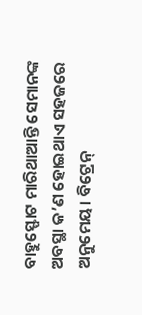ବାହୁସ୍ଫୋଟ ମାରିଥାଆନ୍ତି ସେମାନଙ୍କ ଅବସ୍ଥା କ’ଣ ହୋଇଥାଏ ସହଜରେ ଅନୁମେୟ। ବିଟ୍ରେନ୍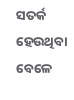ସତର୍କ ହେଉଥିବା ବେଳେ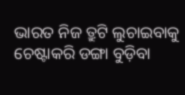ଭାରତ ନିଜ ତ୍ରୁଟି ଲୁଚାଇବାକୁ ଚେଷ୍ଟାକରି ଡଙ୍ଗା ବୁଡ଼ିବା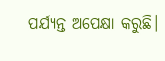ପର୍ଯ୍ୟନ୍ତ ଅପେକ୍ଷା କରୁଛି।